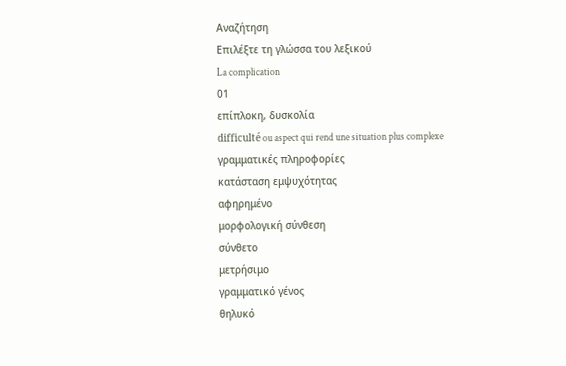Αναζήτηση
Επιλέξτε τη γλώσσα του λεξικού
La complication
01
επίπλοκη, δυσκολία
difficulté ou aspect qui rend une situation plus complexe
γραμματικές πληροφορίες
κατάσταση εμψυχότητας
αφηρημένο
μορφολογική σύνθεση
σύνθετο
μετρήσιμο
γραμματικό γένος
θηλυκό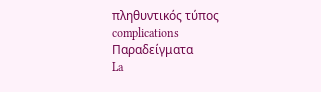πληθυντικός τύπος
complications
Παραδείγματα
La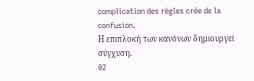complication des règles crée de la confusion.
Η επιπλοκή των κανόνων δημιουργεί σύγχυση.
02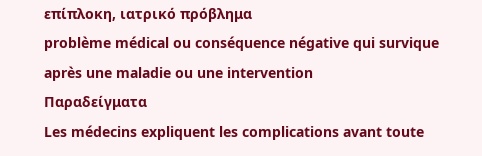επίπλοκη, ιατρικό πρόβλημα
problème médical ou conséquence négative qui survique après une maladie ou une intervention
Παραδείγματα
Les médecins expliquent les complications avant toute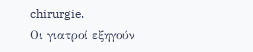chirurgie.
Οι γιατροί εξηγούν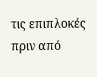τις επιπλοκές πριν από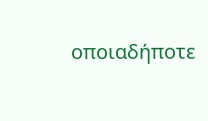οποιαδήποτε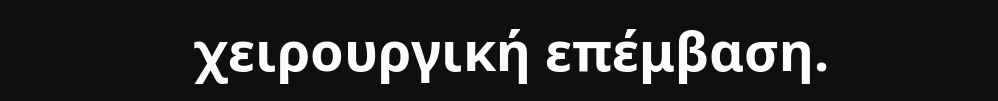χειρουργική επέμβαση.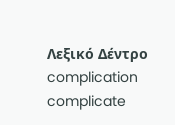Λεξικό Δέντρο
complication
complicate